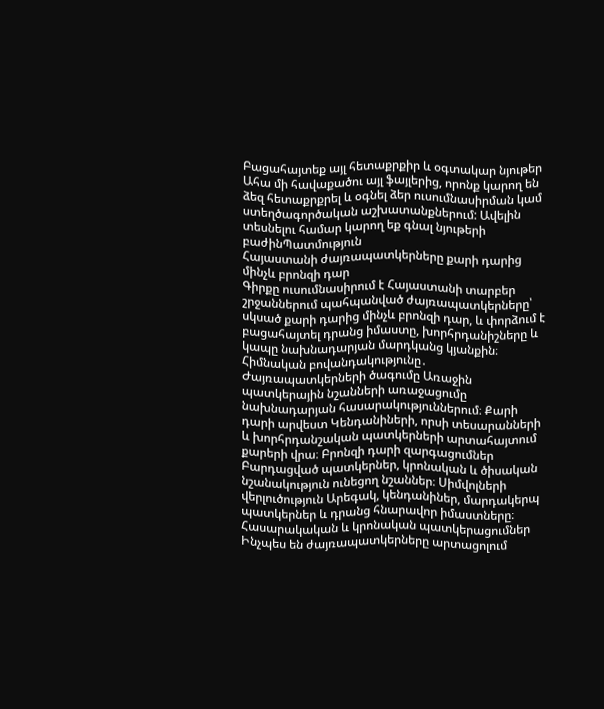Բացահայտեք այլ հետաքրքիր և օգտակար նյութեր
Ահա մի հավաքածու այլ ֆայլերից, որոնք կարող են ձեզ հետաքրքրել և օգնել ձեր ուսումնասիրման կամ ստեղծագործական աշխատանքներում: Ավելին տեսնելու համար կարող եք գնալ նյութերի բաժինՊատմություն
Հայաստանի ժայռապատկերները քարի դարից մինչև բրոնզի դար
Գիրքը ուսումնասիրում է Հայաստանի տարբեր շրջաններում պահպանված ժայռապատկերները՝ սկսած քարի դարից մինչև բրոնզի դար, և փորձում է բացահայտել դրանց իմաստը, խորհրդանիշները և կապը նախնադարյան մարդկանց կյանքին։ Հիմնական բովանդակությունը․ Ժայռապատկերների ծագումը Առաջին պատկերային նշանների առաջացումը նախնադարյան հասարակություններում։ Քարի դարի արվեստ Կենդանիների, որսի տեսարանների և խորհրդանշական պատկերների արտահայտում քարերի վրա։ Բրոնզի դարի զարգացումներ Բարդացված պատկերներ, կրոնական և ծիսական նշանակություն ունեցող նշաններ։ Սիմվոլների վերլուծություն Արեգակ, կենդանիներ, մարդակերպ պատկերներ և դրանց հնարավոր իմաստները։ Հասարակական և կրոնական պատկերացումներ Ինչպես են ժայռապատկերները արտացոլում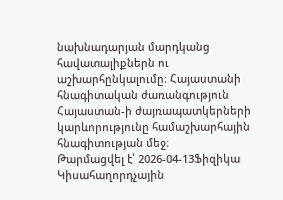նախնադարյան մարդկանց հավատալիքներն ու աշխարհընկալումը։ Հայաստանի հնագիտական ժառանգություն Հայաստան-ի ժայռապատկերների կարևորությունը համաշխարհային հնագիտության մեջ։
Թարմացվել է՝ 2026-04-13Ֆիզիկա
Կիսահաղորդչային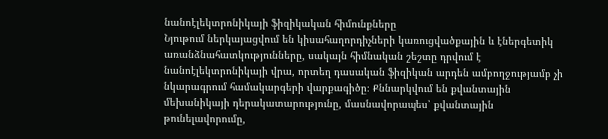նանոէլեկտրոնիկայի ֆիզիկական հիմունքները
Նյութում ներկայացվում են կիսահաղորդիչների կառուցվածքային և էներգետիկ առանձնահատկությունները, սակայն հիմնական շեշտը դրվում է նանոէլեկտրոնիկայի վրա, որտեղ դասական ֆիզիկան արդեն ամբողջությամբ չի նկարագրում համակարգերի վարքագիծը։ Քննարկվում են քվանտային մեխանիկայի դերակատարությունը, մասնավորապես՝ քվանտային թունելավորումը,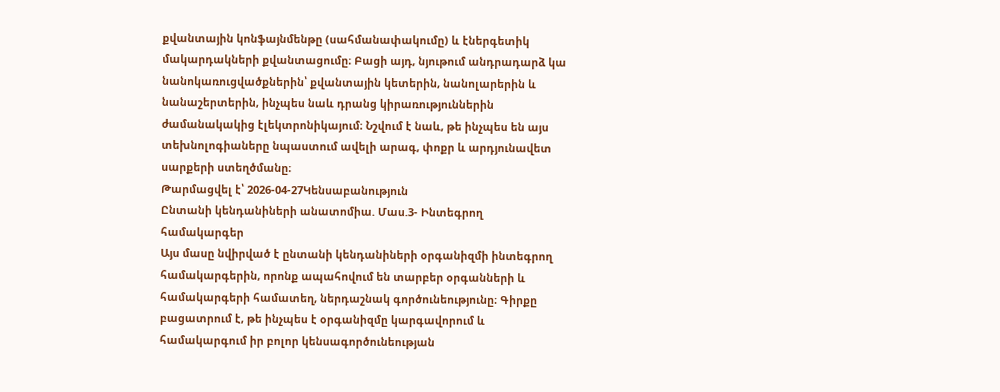քվանտային կոնֆայնմենթը (սահմանափակումը) և էներգետիկ մակարդակների քվանտացումը։ Բացի այդ, նյութում անդրադարձ կա նանոկառուցվածքներին՝ քվանտային կետերին, նանոլարերին և նանաշերտերին, ինչպես նաև դրանց կիրառություններին ժամանակակից էլեկտրոնիկայում։ Նշվում է նաև, թե ինչպես են այս տեխնոլոգիաները նպաստում ավելի արագ, փոքր և արդյունավետ սարքերի ստեղծմանը։
Թարմացվել է՝ 2026-04-27Կենսաբանություն
Ընտանի կենդանիների անատոմիա. Մաս.3- Ինտեգրող համակարգեր
Այս մասը նվիրված է ընտանի կենդանիների օրգանիզմի ինտեգրող համակարգերին, որոնք ապահովում են տարբեր օրգանների և համակարգերի համատեղ, ներդաշնակ գործունեությունը։ Գիրքը բացատրում է, թե ինչպես է օրգանիզմը կարգավորում և համակարգում իր բոլոր կենսագործունեության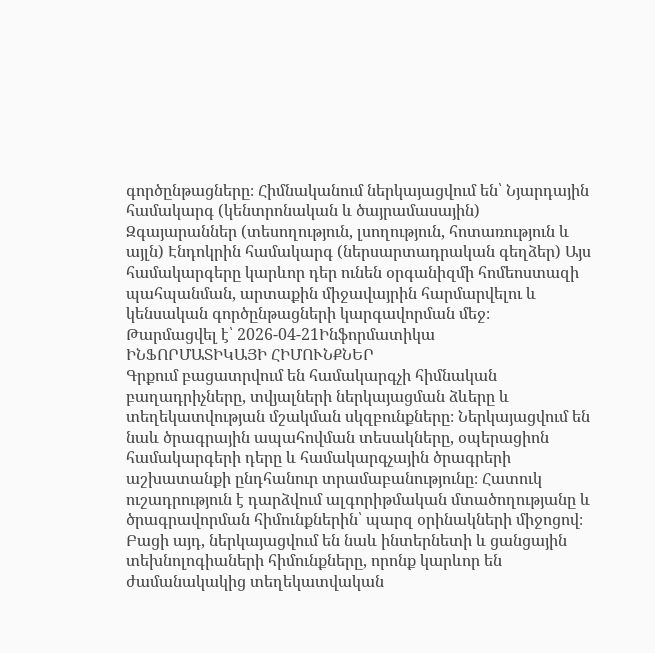գործընթացները։ Հիմնականում ներկայացվում են՝ Նյարդային համակարգ (կենտրոնական և ծայրամասային) Զգայարաններ (տեսողություն, լսողություն, հոտառություն և այլն) Էնդոկրին համակարգ (ներսարտադրական գեղձեր) Այս համակարգերը կարևոր դեր ունեն օրգանիզմի հոմեոստազի պահպանման, արտաքին միջավայրին հարմարվելու և կենսական գործընթացների կարգավորման մեջ։
Թարմացվել է՝ 2026-04-21Ինֆորմատիկա
ԻՆՖՈՐՄԱՏԻԿԱՅԻ ՀԻՄՈՒՆՔՆԵՐ
Գրքում բացատրվում են համակարգչի հիմնական բաղադրիչները, տվյալների ներկայացման ձևերը և տեղեկատվության մշակման սկզբունքները։ Ներկայացվում են նաև ծրագրային ապահովման տեսակները, օպերացիոն համակարգերի դերը և համակարգչային ծրագրերի աշխատանքի ընդհանուր տրամաբանությունը։ Հատուկ ուշադրություն է դարձվում ալգորիթմական մտածողությանը և ծրագրավորման հիմունքներին՝ պարզ օրինակների միջոցով։ Բացի այդ, ներկայացվում են նաև ինտերնետի և ցանցային տեխնոլոգիաների հիմունքները, որոնք կարևոր են ժամանակակից տեղեկատվական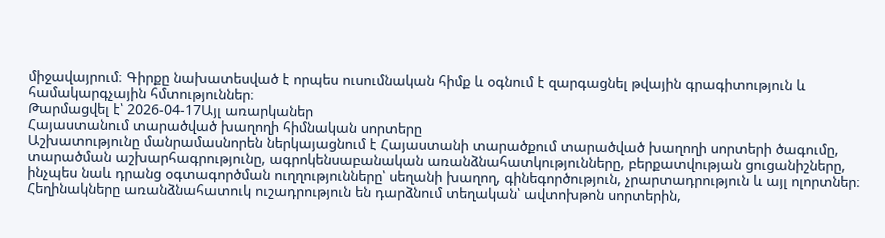միջավայրում։ Գիրքը նախատեսված է որպես ուսումնական հիմք և օգնում է զարգացնել թվային գրագիտություն և համակարգչային հմտություններ։
Թարմացվել է՝ 2026-04-17Այլ առարկաներ
Հայաստանում տարածված խաղողի հիմնական սորտերը
Աշխատությունը մանրամասնորեն ներկայացնում է Հայաստանի տարածքում տարածված խաղողի սորտերի ծագումը, տարածման աշխարհագրությունը, ագրոկենսաբանական առանձնահատկությունները, բերքատվության ցուցանիշները, ինչպես նաև դրանց օգտագործման ուղղությունները՝ սեղանի խաղող, գինեգործություն, չրարտադրություն և այլ ոլորտներ։ Հեղինակները առանձնահատուկ ուշադրություն են դարձնում տեղական՝ ավտոխթոն սորտերին,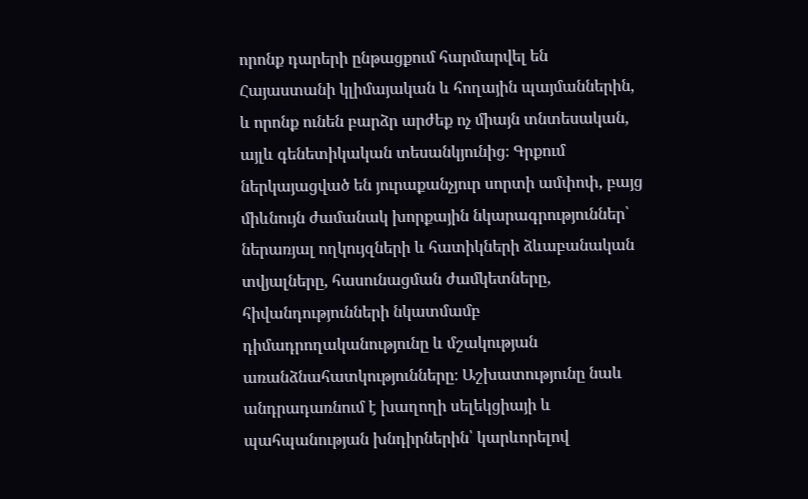որոնք դարերի ընթացքում հարմարվել են Հայաստանի կլիմայական և հողային պայմաններին, և որոնք ունեն բարձր արժեք ոչ միայն տնտեսական, այլև գենետիկական տեսանկյունից։ Գրքում ներկայացված են յուրաքանչյուր սորտի ամփոփ, բայց միևնույն ժամանակ խորքային նկարագրություններ՝ ներառյալ ողկույզների և հատիկների ձևաբանական տվյալները, հասունացման ժամկետները, հիվանդությունների նկատմամբ դիմադրողականությունը և մշակության առանձնահատկությունները։ Աշխատությունը նաև անդրադառնում է խաղողի սելեկցիայի և պահպանության խնդիրներին՝ կարևորելով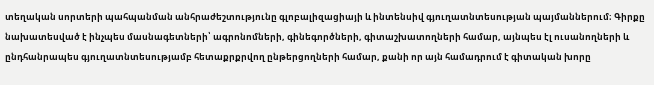տեղական սորտերի պահպանման անհրաժեշտությունը գլոբալիզացիայի և ինտենսիվ գյուղատնտեսության պայմաններում։ Գիրքը նախատեսված է ինչպես մասնագետների՝ ագրոնոմների, գինեգործների, գիտաշխատողների համար, այնպես էլ ուսանողների և ընդհանրապես գյուղատնտեսությամբ հետաքրքրվող ընթերցողների համար, քանի որ այն համադրում է գիտական խորը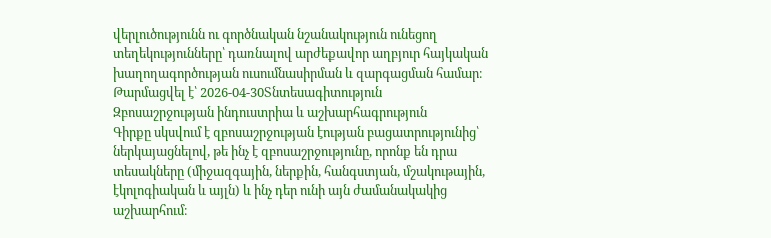վերլուծությունն ու գործնական նշանակություն ունեցող տեղեկությունները՝ դառնալով արժեքավոր աղբյուր հայկական խաղողագործության ուսումնասիրման և զարգացման համար։
Թարմացվել է՝ 2026-04-30Տնտեսագիտություն
Զբոսաշրջության ինդուստրիա և աշխարհագրություն
Գիրքը սկսվում է զբոսաշրջության էության բացատրությունից՝ ներկայացնելով, թե ինչ է զբոսաշրջությունը, որոնք են դրա տեսակները (միջազգային, ներքին, հանգստյան, մշակութային, էկոլոգիական և այլն) և ինչ դեր ունի այն ժամանակակից աշխարհում։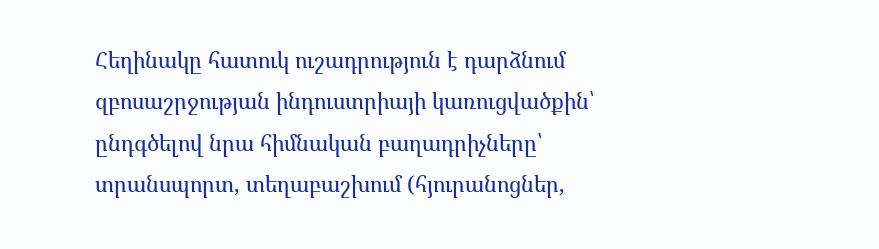Հեղինակը հատուկ ուշադրություն է դարձնում զբոսաշրջության ինդուստրիայի կառուցվածքին՝ ընդգծելով նրա հիմնական բաղադրիչները՝ տրանսպորտ, տեղաբաշխում (հյուրանոցներ,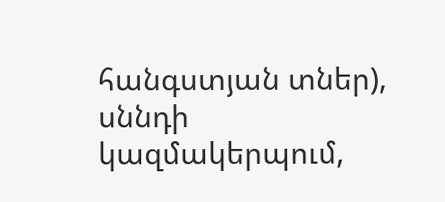հանգստյան տներ), սննդի կազմակերպում,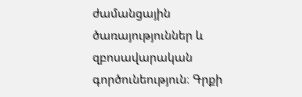ժամանցային ծառայություններ և զբոսավարական գործունեություն։ Գրքի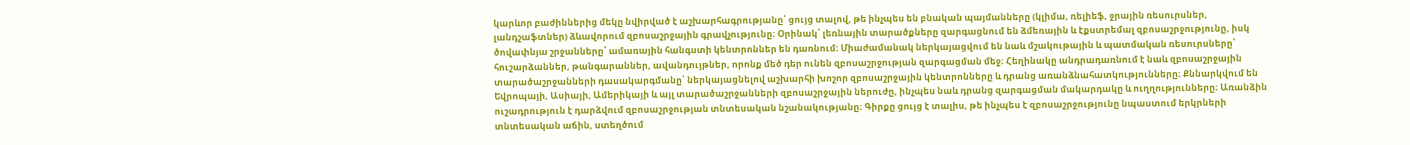կարևոր բաժիններից մեկը նվիրված է աշխարհագրությանը՝ ցույց տալով, թե ինչպես են բնական պայմանները (կլիմա, ռելիեֆ, ջրային ռեսուրսներ, լանդշաֆտներ) ձևավորում զբոսաշրջային գրավչությունը։ Օրինակ՝ լեռնային տարածքները զարգացնում են ձմեռային և էքստրեմալ զբոսաշրջությունը, իսկ ծովափնյա շրջանները՝ ամառային հանգստի կենտրոններ են դառնում։ Միաժամանակ ներկայացվում են նաև մշակութային և պատմական ռեսուրսները՝ հուշարձաններ, թանգարաններ, ավանդույթներ, որոնք մեծ դեր ունեն զբոսաշրջության զարգացման մեջ։ Հեղինակը անդրադառնում է նաև զբոսաշրջային տարածաշրջանների դասակարգմանը՝ ներկայացնելով աշխարհի խոշոր զբոսաշրջային կենտրոնները և դրանց առանձնահատկությունները։ Քննարկվում են Եվրոպայի, Ասիայի, Ամերիկայի և այլ տարածաշրջանների զբոսաշրջային ներուժը, ինչպես նաև դրանց զարգացման մակարդակը և ուղղությունները։ Առանձին ուշադրություն է դարձվում զբոսաշրջության տնտեսական նշանակությանը։ Գիրքը ցույց է տալիս, թե ինչպես է զբոսաշրջությունը նպաստում երկրների տնտեսական աճին, ստեղծում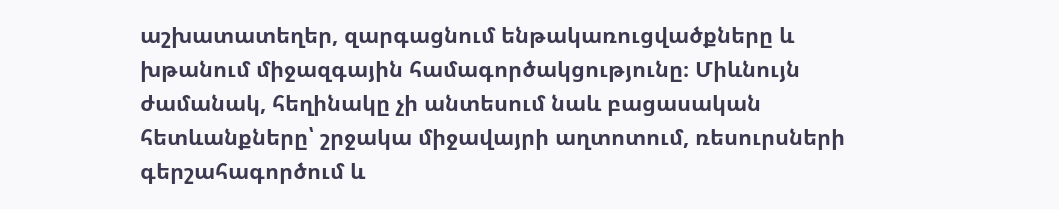աշխատատեղեր, զարգացնում ենթակառուցվածքները և խթանում միջազգային համագործակցությունը։ Միևնույն ժամանակ, հեղինակը չի անտեսում նաև բացասական հետևանքները՝ շրջակա միջավայրի աղտոտում, ռեսուրսների գերշահագործում և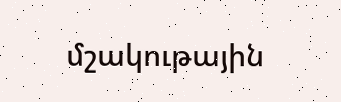մշակութային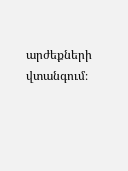արժեքների վտանգում։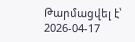Թարմացվել է՝ 2026-04-17